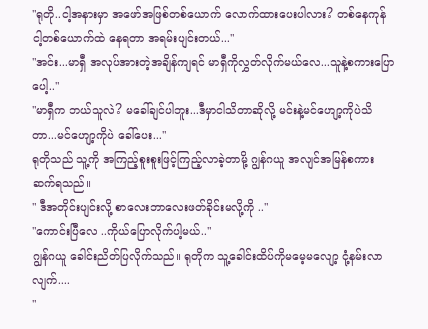"ရုတို..ငါ့အနားမှာ အဖော်အဖြစ်တစ်ယောက် လောက်ထားပေးပါလား? တစ်နေကုန် ငါ့တစ်ယောက်ထဲ နေရတာ အရမ်းပျင်းတယ်..."
"အင်း...မာရှီ အလုပ်အားတဲ့အချိန်ကျရင် မာရှီကိုလွှတ်လိုက်မယ်လေ...သူနဲ့စကားပြောပေါ့.."
"မာရှီက ဘယ်သူလဲ? မခေါ်ချင်ပါဘူး...ဒီမှာငါသိတာဆိုလို့ မင်းနဲ့မင်ဟျော့ကိုပဲသိတာ...မင်ဟျော့ကိုပဲ ခေါ်ပေး..."
ရုတိုသည် သူ့ကို အကြည့်စူးစူးဖြင့်ကြည့်လာခဲ့တာမို့ ဂျွန်ဂယူ အလျင်အမြန်စကားဆက်ရသည်။
" ဒီအတိုင်းပျင်းလို့ စာလေးဘာလေးဖတ်ခိုင်းမလို့ကို .."
"ကောင်းပြီလေ ..ကိုယ်ပြောလိုက်ပါ့မယ်.."
ဂျွန်ဂယူ ခေါင်းညိတ်ပြလိုက်သည်။ ရုတိုက သူ့ခေါင်းထိပ်ကိုမမေ့မလျော့ ငုံ့နမ်းလာလျက်....
"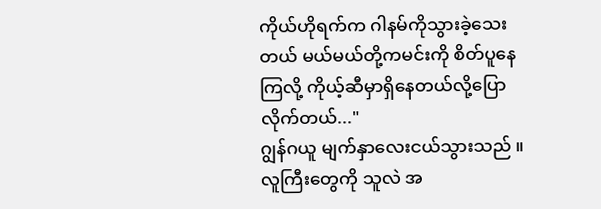ကိုယ်ဟိုရက်က ဂါနမ်ကိုသွားခဲ့သေးတယ် မယ်မယ်တို့ကမင်းကို စိတ်ပူနေကြလို့ ကိုယ့်ဆီမှာရှိနေတယ်လို့ပြောလိုက်တယ်..."
ဂျွန်ဂယူ မျက်နှာလေးငယ်သွားသည် ။ လူကြီးတွေကို သူလဲ အ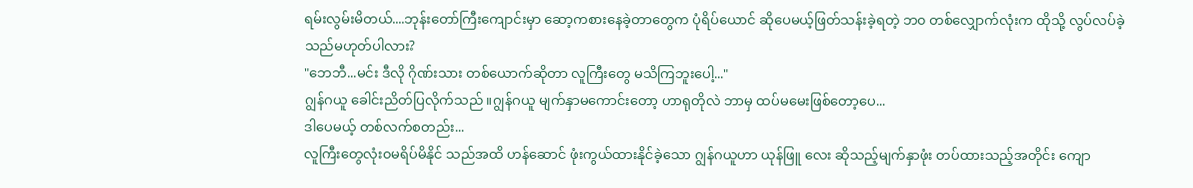ရမ်းလွမ်းမိတယ်....ဘုန်းတော်ကြီးကျောင်းမှာ ဆော့ကစားနေခဲ့တာတွေက ပုံရိပ်ယောင် ဆိုပေမယ့်ဖြတ်သန်းခဲ့ရတဲ့ ဘ၀ တစ်လျှောက်လုံးက ထိုသို့ လွပ်လပ်ခဲ့သည်မဟုတ်ပါလား?
"ဘေဘီ...မင်း ဒီလို ဂိုဏ်းသား တစ်ယောက်ဆိုတာ လူကြီးတွေ မသိကြဘူးပေါ့..."
ဂျွန်ဂယူ ခေါင်းညိတ်ပြလိုက်သည်။ဂျွန်ဂယူ မျက်နှာမကောင်းတော့ ဟာရုတိုလဲ ဘာမှ ထပ်မမေးဖြစ်တော့ပေ...
ဒါပေမယ့် တစ်လက်စတည်း...
လူကြီးတွေလုံး၀မရိပ်မိနိုင် သည်အထိ ဟန်ဆောင် ဖုံးကွယ်ထားနိုင်ခဲ့သော ဂျွန်ဂယူဟာ ယုန်ဖြူ လေး ဆိုသည့်မျက်နှာဖုံး တပ်ထားသည့်အတိုင်း ကျော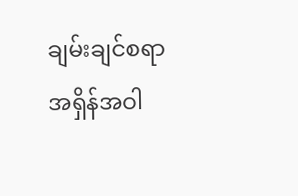ချမ်းချင်စရာ အရှိန်အဝါ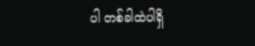ပါ တစ်ခါထဲပါရှိ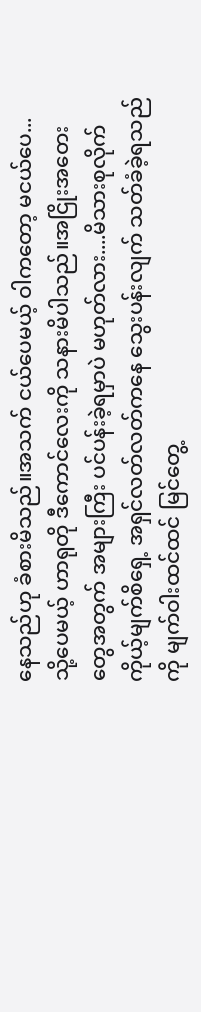နေသည်ဟု ခံစားမိသည်။အသက် ငယ်ပေမယ့် ဝါကတော့ မငယ်ပေ...
သို့ပေမယ့် ဟာရုတို ဒီကောင်လေးကို သနားမိပါသည်။အငြိုးအတေးတွေအတွက် အများကြီး ပင်ပန်းခဲ့ရမှာပဲ မဟုတ်လား....မိသားစုလိုက် ကိုယ့်မျက်စိရှေ့ အရှင်လတ်လတ်ကနေ သွေးပန်းလျက် သတ်ခံခဲ့ရသည်ကို မျက်ဝါးထင်ထင် မြင်တွေ့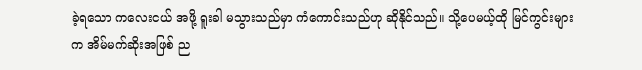ခဲ့ရသော ကလေးငယ် အဖို့ ရူးခါ မသွားသည်မှာ ကံကောင်းသည်ဟု ဆိုနိုင်သည်။ သို့ပေမယ့်ထို မြင်ကွင်းများက အိမ်မက်ဆိုးအဖြစ် ည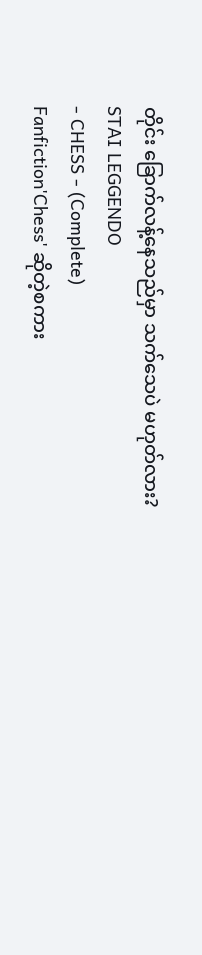တိုင်း ခြောက်လန့်နေသည်မှာ သက်သေပဲ မဟုတ်လား?
STAI LEGGENDO
- CHESS - (Complete)
Fanfiction'Chess' ဆိုတဲ့စကား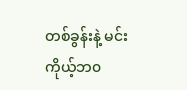တစ်ခွန်းနဲ့ မင်းကိုယ့်ဘ၀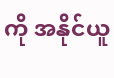ကို အနိုင်ယူ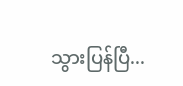သွားပြန်ပြီ...